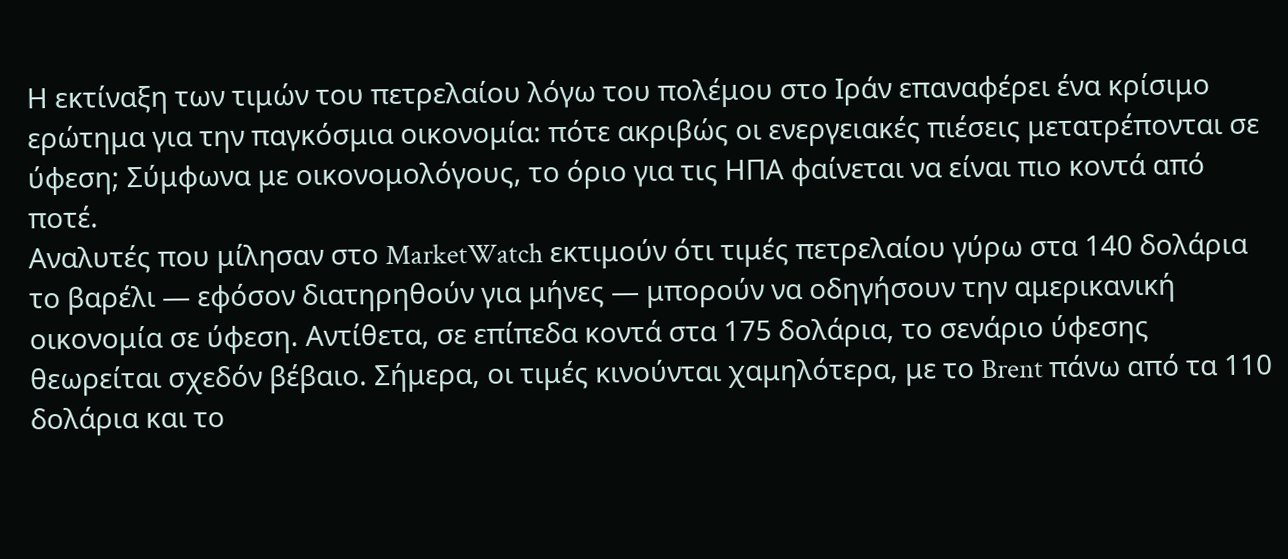Η εκτίναξη των τιμών του πετρελαίου λόγω του πολέμου στο Ιράν επαναφέρει ένα κρίσιμο ερώτημα για την παγκόσμια οικονομία: πότε ακριβώς οι ενεργειακές πιέσεις μετατρέπονται σε ύφεση; Σύμφωνα με οικονομολόγους, το όριο για τις ΗΠΑ φαίνεται να είναι πιο κοντά από ποτέ.
Αναλυτές που μίλησαν στο MarketWatch εκτιμούν ότι τιμές πετρελαίου γύρω στα 140 δολάρια το βαρέλι — εφόσον διατηρηθούν για μήνες — μπορούν να οδηγήσουν την αμερικανική οικονομία σε ύφεση. Αντίθετα, σε επίπεδα κοντά στα 175 δολάρια, το σενάριο ύφεσης θεωρείται σχεδόν βέβαιο. Σήμερα, οι τιμές κινούνται χαμηλότερα, με το Brent πάνω από τα 110 δολάρια και το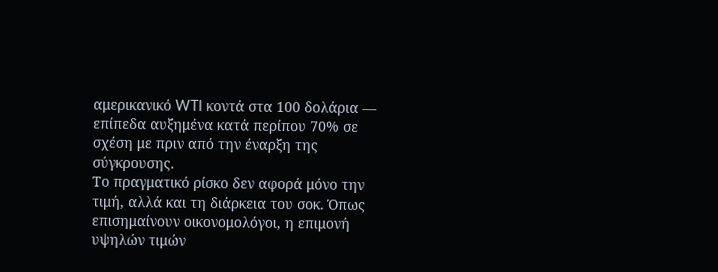αμερικανικό WTI κοντά στα 100 δολάρια — επίπεδα αυξημένα κατά περίπου 70% σε σχέση με πριν από την έναρξη της σύγκρουσης.
Το πραγματικό ρίσκο δεν αφορά μόνο την τιμή, αλλά και τη διάρκεια του σοκ. Όπως επισημαίνουν οικονομολόγοι, η επιμονή υψηλών τιμών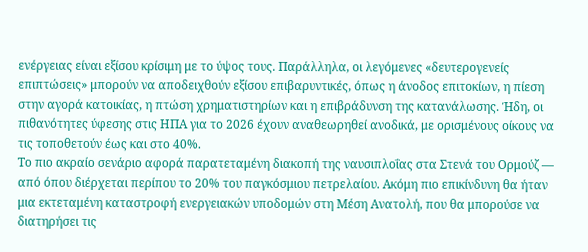ενέργειας είναι εξίσου κρίσιμη με το ύψος τους. Παράλληλα, οι λεγόμενες «δευτερογενείς επιπτώσεις» μπορούν να αποδειχθούν εξίσου επιβαρυντικές, όπως η άνοδος επιτοκίων, η πίεση στην αγορά κατοικίας, η πτώση χρηματιστηρίων και η επιβράδυνση της κατανάλωσης. Ήδη, οι πιθανότητες ύφεσης στις ΗΠΑ για το 2026 έχουν αναθεωρηθεί ανοδικά, με ορισμένους οίκους να τις τοποθετούν έως και στο 40%.
Το πιο ακραίο σενάριο αφορά παρατεταμένη διακοπή της ναυσιπλοΐας στα Στενά του Ορμούζ — από όπου διέρχεται περίπου το 20% του παγκόσμιου πετρελαίου. Ακόμη πιο επικίνδυνη θα ήταν μια εκτεταμένη καταστροφή ενεργειακών υποδομών στη Μέση Ανατολή, που θα μπορούσε να διατηρήσει τις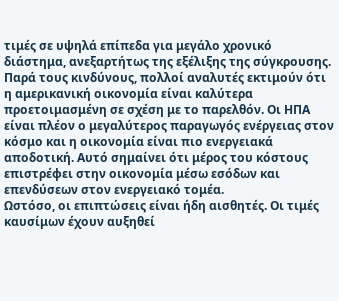τιμές σε υψηλά επίπεδα για μεγάλο χρονικό διάστημα, ανεξαρτήτως της εξέλιξης της σύγκρουσης.
Παρά τους κινδύνους, πολλοί αναλυτές εκτιμούν ότι η αμερικανική οικονομία είναι καλύτερα προετοιμασμένη σε σχέση με το παρελθόν. Οι ΗΠΑ είναι πλέον ο μεγαλύτερος παραγωγός ενέργειας στον κόσμο και η οικονομία είναι πιο ενεργειακά αποδοτική. Αυτό σημαίνει ότι μέρος του κόστους επιστρέφει στην οικονομία μέσω εσόδων και επενδύσεων στον ενεργειακό τομέα.
Ωστόσο, οι επιπτώσεις είναι ήδη αισθητές. Οι τιμές καυσίμων έχουν αυξηθεί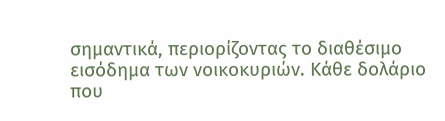σημαντικά, περιορίζοντας το διαθέσιμο εισόδημα των νοικοκυριών. Κάθε δολάριο που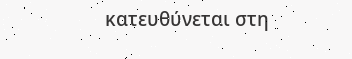κατευθύνεται στη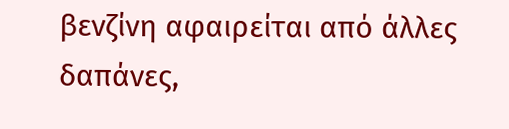βενζίνη αφαιρείται από άλλες δαπάνες,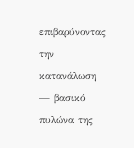επιβαρύνοντας την κατανάλωση — βασικό πυλώνα της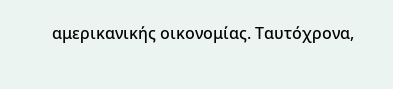αμερικανικής οικονομίας. Ταυτόχρονα,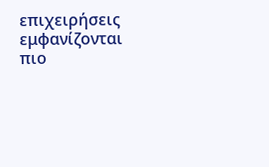επιχειρήσεις εμφανίζονται πιο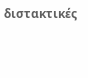διστακτικές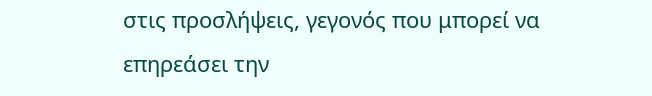στις προσλήψεις, γεγονός που μπορεί να επηρεάσει την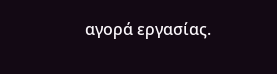αγορά εργασίας.